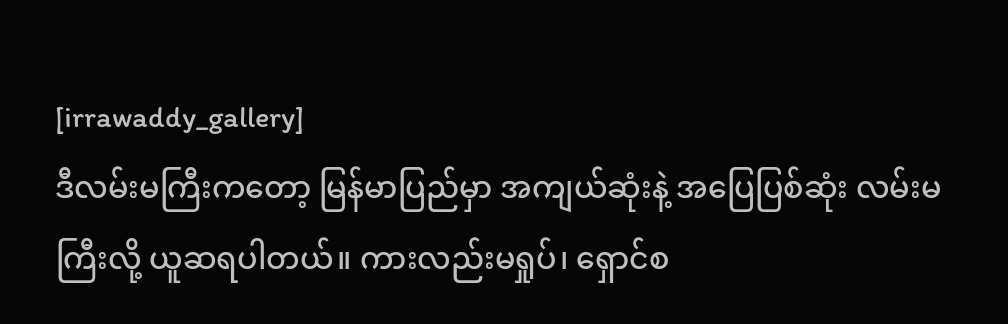[irrawaddy_gallery]
ဒီလမ်းမကြီးကတော့ မြန်မာပြည်မှာ အကျယ်ဆုံးနဲ့ အပြေပြစ်ဆုံး လမ်းမကြီးလို့ ယူဆရပါတယ်။ ကားလည်းမရှုပ်၊ ရှောင်စ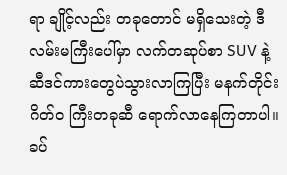ရာ ချိုင့်လည်း တခုတောင် မရှိသေးတဲ့ ဒီလမ်းမကြီးပေါ်မှာ လက်တဆုပ်စာ SUV နဲ့ ဆီဒင်ကားတွေပဲသွားလာကြပြီး မနက်တိုင်း ဂိတ်ဝ ကြီးတခုဆီ ရောက်လာနေကြတာပါ။ ခပ်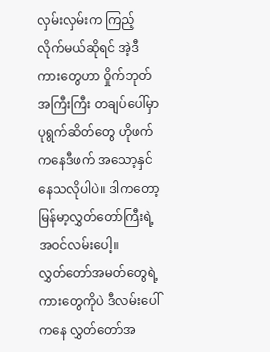လှမ်းလှမ်းက ကြည့်လိုက်မယ်ဆိုရင် အဲ့ဒီကားတွေဟာ ဝှိုက်ဘုတ်အကြီးကြီး တချပ်ပေါ်မှာ ပုရွက်ဆိတ်တွေ ဟိုဖက်ကနေဒီဖက် အသော့နှင်နေသလိုပါပဲ။ ဒါကတော့ မြန်မာ့လွှတ်တော်ကြီးရဲ့ အဝင်လမ်းပေါ့။
လွှတ်တော်အမတ်တွေရဲ့ ကားတွေကိုပဲ ဒီလမ်းပေါ်ကနေ လွှတ်တော်အ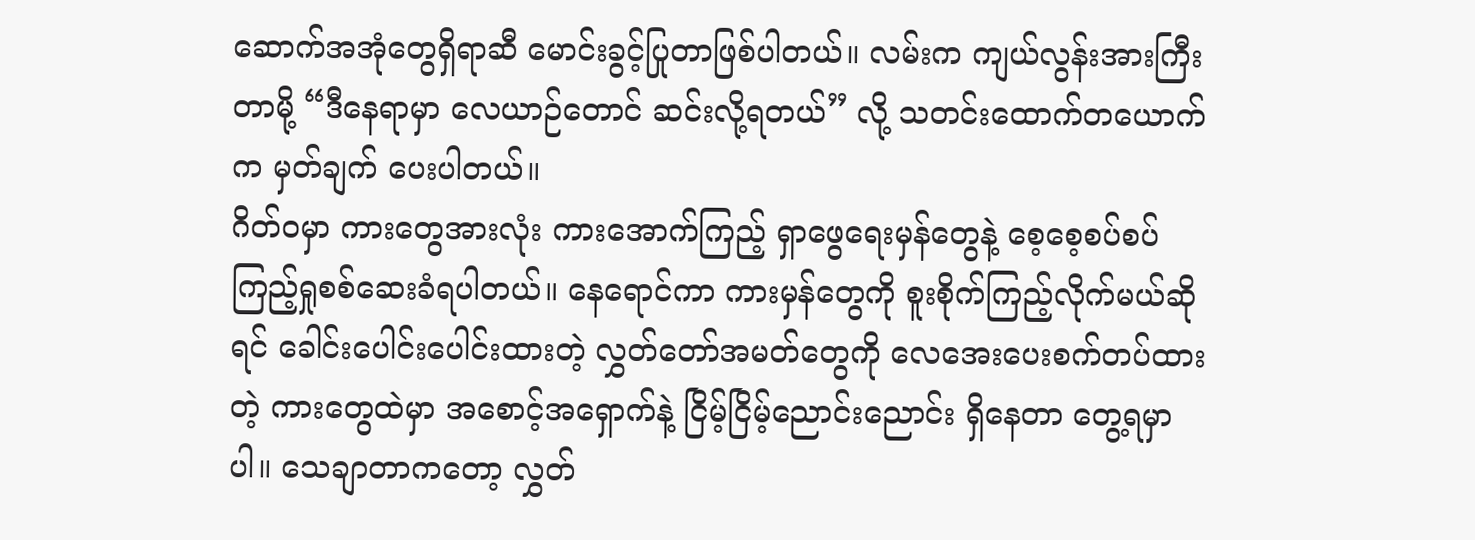ဆောက်အအုံတွေရှိရာဆီ မောင်းခွင့်ပြုတာဖြစ်ပါတယ်။ လမ်းက ကျယ်လွန်းအားကြီးတာမို့ “ဒီနေရာမှာ လေယာဉ်တောင် ဆင်းလို့ရတယ်” လို့ သတင်းထောက်တယောက်က မှတ်ချက် ပေးပါတယ်။
ဂိတ်ဝမှာ ကားတွေအားလုံး ကားအောက်ကြည့် ရှာဖွေရေးမှန်တွေနဲ့ စေ့စေ့စပ်စပ် ကြည့်ရှုစစ်ဆေးခံရပါတယ်။ နေရောင်ကာ ကားမှန်တွေကို စူးစိုက်ကြည့်လိုက်မယ်ဆိုရင် ခေါင်းပေါင်းပေါင်းထားတဲ့ လွှတ်တော်အမတ်တွေကို လေအေးပေးစက်တပ်ထားတဲ့ ကားတွေထဲမှာ အစောင့်အရှောက်နဲ့ ငြိမ့်ငြိမ့်ညောင်းညောင်း ရှိနေတာ တွေ့ရမှာပါ။ သေချာတာကတော့ လွှတ်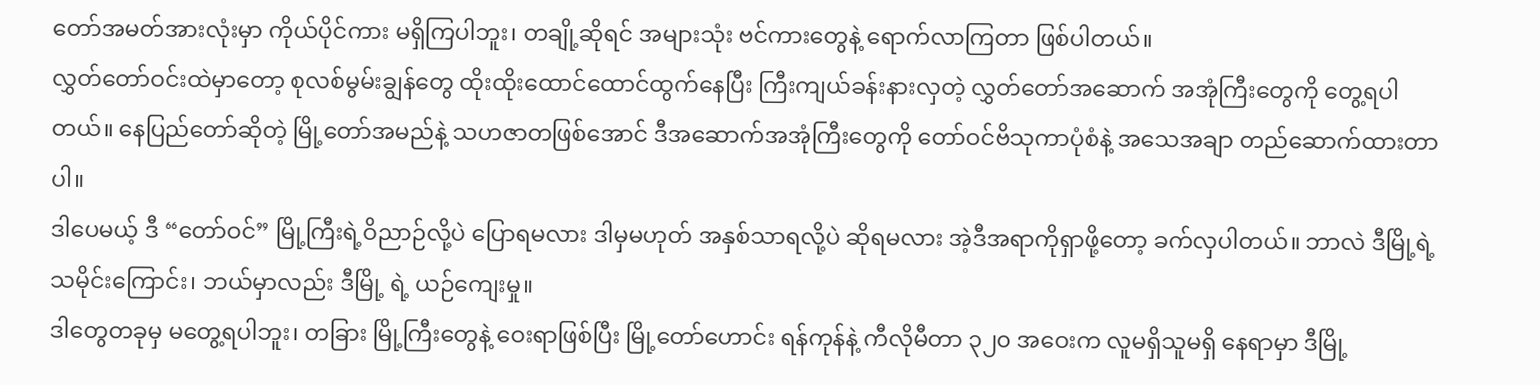တော်အမတ်အားလုံးမှာ ကိုယ်ပိုင်ကား မရှိကြပါဘူး၊ တချို့ဆိုရင် အများသုံး ဗင်ကားတွေနဲ့ ရောက်လာကြတာ ဖြစ်ပါတယ်။
လွှတ်တော်ဝင်းထဲမှာတော့ စုလစ်မွမ်းချွန်တွေ ထိုးထိုးထောင်ထောင်ထွက်နေပြီး ကြီးကျယ်ခန်းနားလှတဲ့ လွှတ်တော်အဆောက် အအုံကြီးတွေကို တွေ့ရပါတယ်။ နေပြည်တော်ဆိုတဲ့ မြို့တော်အမည်နဲ့ သဟဇာတဖြစ်အောင် ဒီအဆောက်အအုံကြီးတွေကို တော်ဝင်ဗိသုကာပုံစံနဲ့ အသေအချာ တည်ဆောက်ထားတာပါ။
ဒါပေမယ့် ဒီ “တော်ဝင်” မြို့ကြီးရဲ့ဝိညာဉ်လို့ပဲ ပြောရမလား ဒါမှမဟုတ် အနှစ်သာရလို့ပဲ ဆိုရမလား အဲ့ဒီအရာကိုရှာဖို့တော့ ခက်လှပါတယ်။ ဘာလဲ ဒီမြို့ရဲ့ သမိုင်းကြောင်း၊ ဘယ်မှာလည်း ဒီမြို့ ရဲ့ ယဉ်ကျေးမှု။
ဒါတွေတခုမှ မတွေ့ရပါဘူး၊ တခြား မြို့ကြီးတွေနဲ့ ဝေးရာဖြစ်ပြီး မြို့တော်ဟောင်း ရန်ကုန်နဲ့ ကီလိုမီတာ ၃၂၀ အဝေးက လူမရှိသူမရှိ နေရာမှာ ဒီမြို့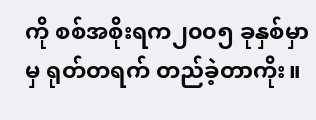ကို စစ်အစိုးရက၂၀၀၅ ခုနှစ်မှာမှ ရုတ်တရက် တည်ခဲ့တာကိုး။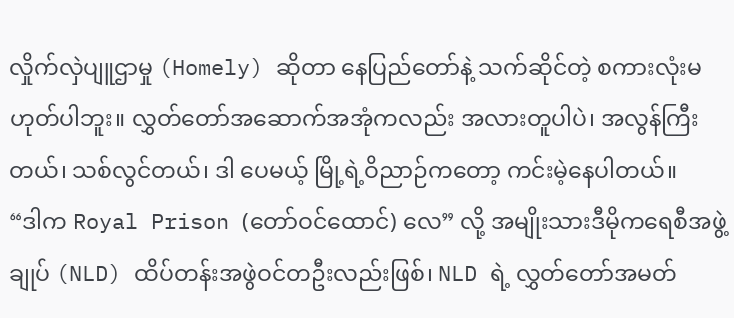လှိုက်လှဲပျူဌာမှု (Homely) ဆိုတာ နေပြည်တော်နဲ့ သက်ဆိုင်တဲ့ စကားလုံးမဟုတ်ပါဘူး။ လွှတ်တော်အဆောက်အအုံကလည်း အလားတူပါပဲ၊ အလွန်ကြီးတယ်၊ သစ်လွင်တယ်၊ ဒါ ပေမယ့် မြို့ရဲ့ဝိညာဉ်ကတော့ ကင်းမဲ့နေပါတယ်။
“ဒါက Royal Prison (တော်ဝင်ထောင်) လေ” လို့ အမျိုးသားဒီမိုကရေစီအဖွဲ့ချုပ် (NLD) ထိပ်တန်းအဖွဲဝင်တဦးလည်းဖြစ်၊ NLD ရဲ့ လွှတ်တော်အမတ်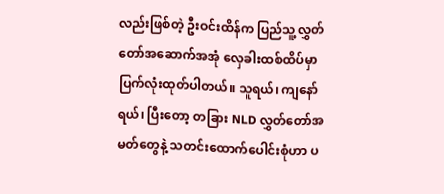လည်းဖြစ်တဲ့ ဦးဝင်းထိန်က ပြည်သူ့လွှတ်တော်အဆောက်အအုံ လှေခါးထစ်ထိပ်မှာ ပြက်လုံးထုတ်ပါတယ်။ သူရယ်၊ ကျနော်ရယ်၊ ပြီးတော့ တခြား NLD လွှတ်တော်အမတ်တွေနဲ့ သတင်းထောက်ပေါင်းစုံဟာ ပ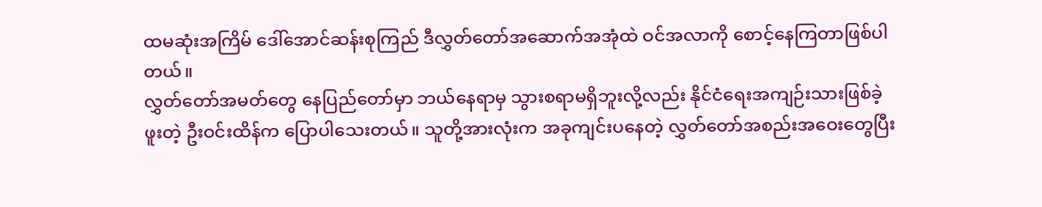ထမဆုံးအကြိမ် ဒေါ်အောင်ဆန်းစုကြည် ဒီလွှတ်တော်အဆောက်အအုံထဲ ဝင်အလာကို စောင့်နေကြတာဖြစ်ပါတယ်။
လွှတ်တော်အမတ်တွေ နေပြည်တော်မှာ ဘယ်နေရာမှ သွားစရာမရှိဘူးလို့လည်း နိုင်ငံရေးအကျဉ်းသားဖြစ်ခဲ့ဖူးတဲ့ ဦးဝင်းထိန်က ပြောပါသေးတယ်။ သူတို့အားလုံးက အခုကျင်းပနေတဲ့ လွှတ်တော်အစည်းအဝေးတွေပြီး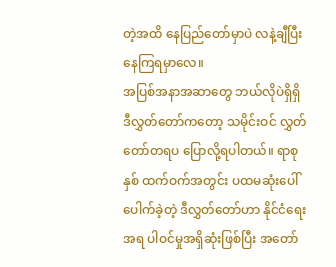တဲ့အထိ နေပြည်တော်မှာပဲ လနဲ့ချီပြီး နေကြရမှာလေ။
အပြစ်အနာအဆာတွေ ဘယ်လိုပဲရှိရှိ ဒီလွှတ်တော်ကတော့ သမိုင်းဝင် လွှတ်တော်တရပ ပြောလို့ရပါတယ်။ ရာစုနှစ် ထက်ဝက်အတွင်း ပထမဆုံးပေါ်ပေါက်ခဲ့တဲ့ ဒီလွှတ်တော်ဟာ နိုင်ငံရေးအရ ပါဝင်မှုအရှိဆုံးဖြစ်ပြီး အတော်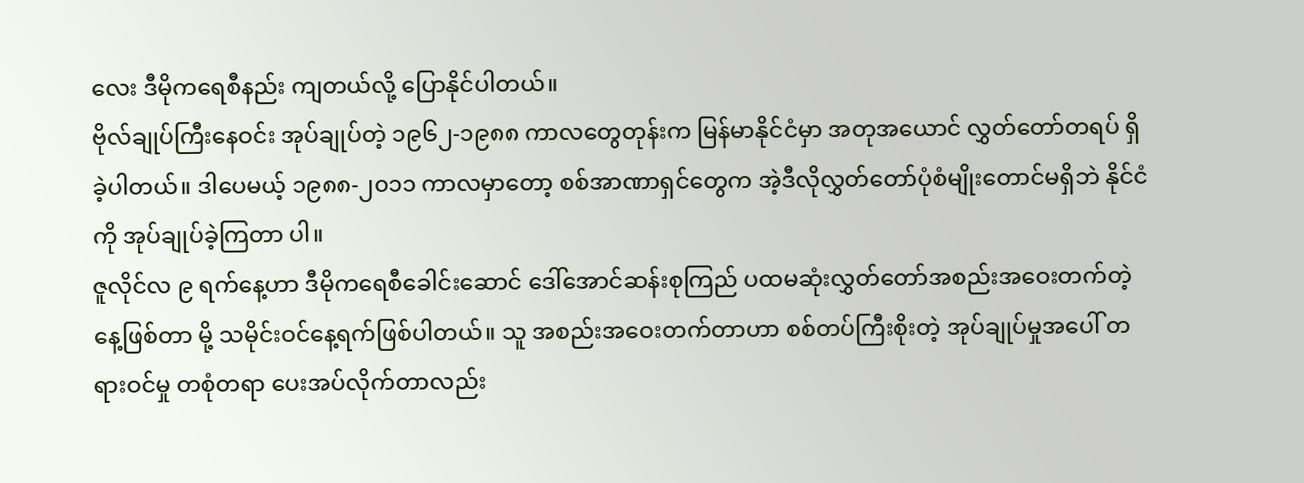လေး ဒီမိုကရေစီနည်း ကျတယ်လို့ ပြောနိုင်ပါတယ်။
ဗိုလ်ချုပ်ကြီးနေဝင်း အုပ်ချုပ်တဲ့ ၁၉၆၂-၁၉၈၈ ကာလတွေတုန်းက မြန်မာနိုင်ငံမှာ အတုအယောင် လွှတ်တော်တရပ် ရှိခဲ့ပါတယ်။ ဒါပေမယ့် ၁၉၈၈-၂၀၁၁ ကာလမှာတော့ စစ်အာဏာရှင်တွေက အဲ့ဒီလိုလွှတ်တော်ပုံစံမျိုးတောင်မရှိဘဲ နိုင်ငံကို အုပ်ချုပ်ခဲ့ကြတာ ပါ။
ဇူလိုင်လ ၉ ရက်နေ့ဟာ ဒီမိုကရေစီခေါင်းဆောင် ဒေါ်အောင်ဆန်းစုကြည် ပထမဆုံးလွှတ်တော်အစည်းအဝေးတက်တဲ့နေ့ဖြစ်တာ မို့ သမိုင်းဝင်နေ့ရက်ဖြစ်ပါတယ်။ သူ အစည်းအဝေးတက်တာဟာ စစ်တပ်ကြီးစိုးတဲ့ အုပ်ချုပ်မှုအပေါ် တရားဝင်မှု တစုံတရာ ပေးအပ်လိုက်တာလည်း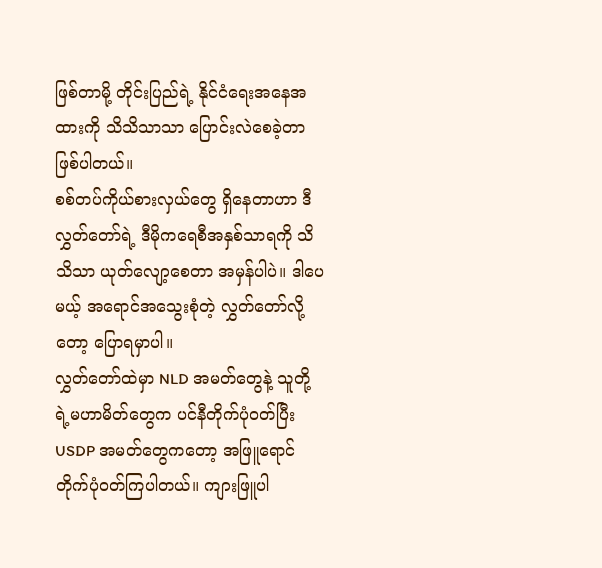ဖြစ်တာမို့ တိုင်းပြည်ရဲ့ နိုင်ငံရေးအနေအထားကို သိသိသာသာ ပြောင်းလဲစေခဲ့တာဖြစ်ပါတယ်။
စစ်တပ်ကိုယ်စားလှယ်တွေ ရှိနေတာဟာ ဒီလွှတ်တော်ရဲ့ ဒီမိုကရေစီအနှစ်သာရကို သိသိသာ ယုတ်လျော့စေတာ အမှန်ပါပဲ။ ဒါပေမယ့် အရောင်အသွေးစုံတဲ့ လွှတ်တော်လို့တော့ ပြောရမှာပါ။
လွှတ်တော်ထဲမှာ NLD အမတ်တွေနဲ့ သူတို့ရဲ့မဟာမိတ်တွေက ပင်နီတိုက်ပုံဝတ်ပြီး USDP အမတ်တွေကတော့ အဖြူရောင် တိုက်ပုံဝတ်ကြပါတယ်။ ကျားဖြူပါ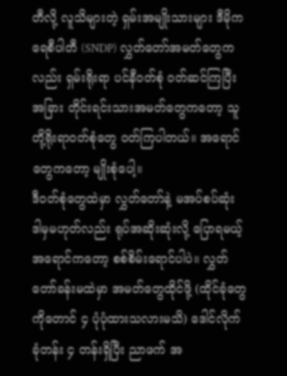တီလို့ လူသိများတဲ့ ရှမ်းအမျိုးသားများ ဒီမိုကရေစီပါတီ (SNDP) လွှတ်တော်အမတ်တွေကလည်း ရှမ်းရိုးရာ ပင်နီဝတ်စုံ ဝတ်ဆင်ကြပြီး အခြား တိုင်းရင်းသားအမတ်တွေကတော့ သူတို့ရိုးရာဝတ်စုံတွေ ဝတ်ကြပါတယ်။ အရောင်တွေကတော့ မျိုးစုံပေါ့။
ဒီဝတ်စုံတွေထဲမှာ လွှတ်တော်နဲ့ မအပ်စပ်ဆုံး ဒါမှမဟုတ်လည်း ရုပ်အဆိုးဆုံးလို့ ပြောရမယ့်အရောင်ကတော့ စစ်စိမ်းရောင်ပါပဲ။ လွှတ်တော်ခန်းမထဲမှာ အမတ်တွေထိုင်ဖို့ (ထိုင်ခုံတွေကိုတောင် ၄ ပုံပုံထားသလားမသိ) ဒေါင်လိုက် ခုံတန်း ၄ တန်းရှိပြီး ညာဖက် အ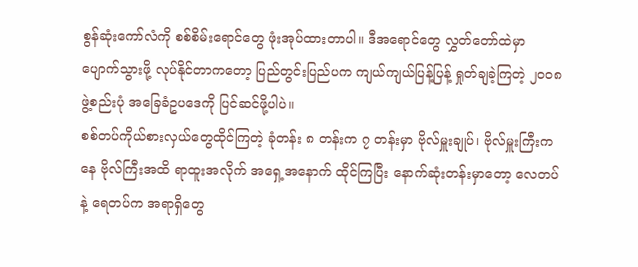စွန်ဆုံးကော်လံကို စစ်စိမ်းရောင်တွေ ဖုံးအုပ်ထားတာပါ။ ဒီအရောင်တွေ လွှတ်တော်ထဲမှာ ပျောက်သွားဖို့ လုပ်နိုင်တာကတော့ ပြည်တွင်းပြည်ပက ကျယ်ကျယ်ပြန့်ပြန့် ရှုတ်ချခဲ့ကြတဲ့ ၂၀၀၈ ဖွဲ့စည်းပုံ အခြေခံဥပဒေကို ပြင်ဆင်ဖို့ပါပဲ။
စစ်တပ်ကိုယ်စားလှယ်တွေထိုင်ကြတဲ့ ခုံတန်း ၈ တန်းက ၇ တန်းမှာ ဗိုလ်မှူးချုပ်၊ ဗိုလ်မှူးကြီးကနေ ဗိုလ်ကြီးအထိ ရာထူးအလိုက် အရှေ့အနောက် ထိုင်ကြပြီး နောက်ဆုံးတန်းမှာတော့ လေတပ်နဲ့ ရေတပ်က အရာရှိတွေ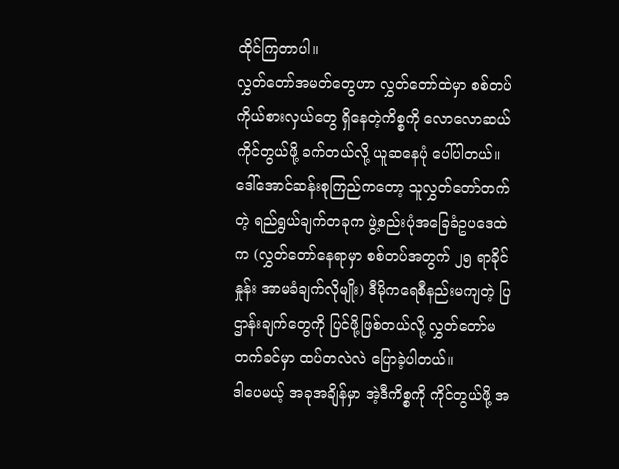ထိုင်ကြတာပါ။
လွှတ်တော်အမတ်တွေဟာ လွှတ်တော်ထဲမှာ စစ်တပ်ကိုယ်စားလှယ်တွေ ရှိနေတဲ့ကိစ္စကို လောလောဆယ်ကိုင်တွယ်ဖို့ ခက်တယ်လို့ ယူဆနေပုံ ပေါ်ပါတယ်။ ဒေါ်အောင်ဆန်းစုကြည်ကတော့ သူလွှတ်တော်တက်တဲ့ ရည်ရွယ်ချက်တခုက ဖွဲ့စည်းပုံအခြေခံဥပဒေထဲက (လွှတ်တော်နေရာမှာ စစ်တပ်အတွက် ၂၅ ရာခိုင်နှုန်း အာမခံချက်လိုမျိုး) ဒီမိုကရေစီနည်းမကျတဲ့ ပြဌာန်းချက်တွေကို ပြင်ဖို့ဖြစ်တယ်လို့ လွှတ်တော်မတက်ခင်မှာ ထပ်တလဲလဲ ပြောခဲ့ပါတယ်။
ဒါပေမယ့် အခုအချိန်မှာ အဲ့ဒီကိစ္စကို ကိုင်တွယ်ဖို့ အ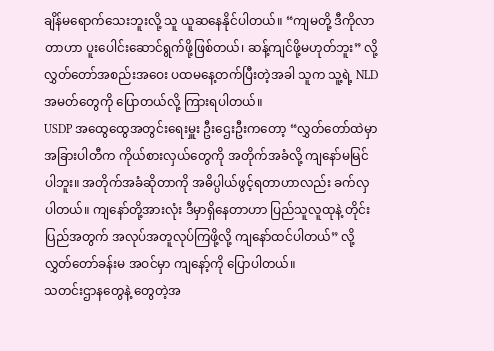ချိန်မရောက်သေးဘူးလို့ သူ ယူဆနေနိုင်ပါတယ်။ “ကျမတို့ ဒီကိုလာတာဟာ ပူးပေါင်းဆောင်ရွက်ဖို့ဖြစ်တယ်၊ ဆန့်ကျင်ဖို့မဟုတ်ဘူး” လို့ လွှတ်တော်အစည်းအဝေး ပထမနေ့တက်ပြီးတဲ့အခါ သူက သူ့ရဲ့ NLD အမတ်တွေကို ပြောတယ်လို့ ကြားရပါတယ်။
USDP အထွေထွေအတွင်းရေးမှူး ဦးဌေးဦးကတော့ “လွှတ်တော်ထဲမှာ အခြားပါတီက ကိုယ်စားလှယ်တွေကို အတိုက်အခံလို့ ကျနော်မမြင်ပါဘူး။ အတိုက်အခံဆိုတာကို အဓိပ္ပါယ်ဖွင့်ရတာဟာလည်း ခက်လှပါတယ်။ ကျနော်တို့အားလုံး ဒီမှာရှိနေတာဟာ ပြည်သူလူထုနဲ့ တိုင်းပြည်အတွက် အလုပ်အတူလုပ်ကြဖို့လို့ ကျနော်ထင်ပါတယ်” လို့ လွှတ်တော်ခန်းမ အဝင်မှာ ကျနော့်ကို ပြောပါတယ်။
သတင်းဌာနတွေနဲ့ တွေတဲ့အ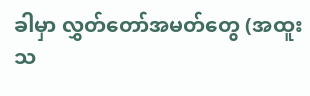ခါမှာ လွှတ်တော်အမတ်တွေ (အထူးသ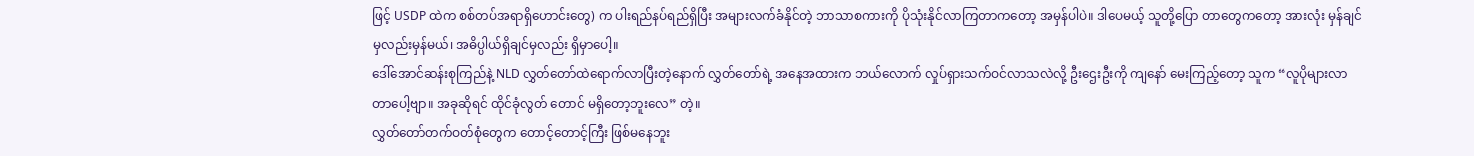ဖြင့် USDP ထဲက စစ်တပ်အရာရှိဟောင်းတွေ) က ပါးရည်နပ်ရည်ရှိပြီး အများလက်ခံနိုင်တဲ့ ဘာသာစကားကို ပိုသုံးနိုင်လာကြတာကတော့ အမှန်ပါပဲ။ ဒါပေမယ့် သူတို့ပြော တာတွေကတော့ အားလုံး မှန်ချင်မှလည်းမှန်မယ်၊ အဓိပ္ပါယ်ရှိချင်မှလည်း ရှိမှာပေါ့။
ဒေါ်အောင်ဆန်းစုကြည်နဲ့ NLD လွှတ်တော်ထဲရောက်လာပြီးတဲ့နောက် လွှတ်တော်ရဲ့ အနေအထားက ဘယ်လောက် လှုပ်ရှားသက်ဝင်လာသလဲလို့ ဦးဌေးဦးကို ကျနော် မေးကြည့်တော့ သူက “လူပိုများလာတာပေါ့ဗျာ။ အခုဆိုရင် ထိုင်ခုံလွတ် တောင် မရှိတော့ဘူးလေ” တဲ့။
လွှတ်တော်တက်ဝတ်စုံတွေက တောင့်တောင့်ကြီး ဖြစ်မနေဘူး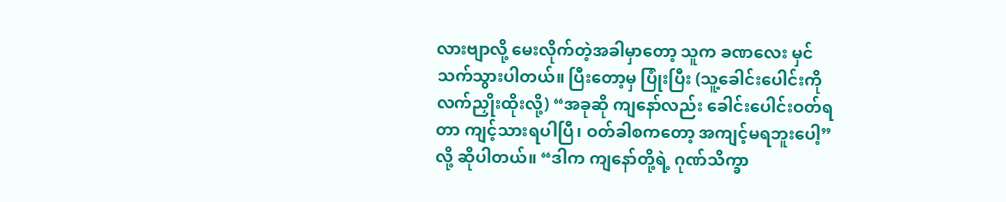လားဗျာလို့ မေးလိုက်တဲ့အခါမှာတော့ သူက ခဏလေး မှင်သက်သွားပါတယ်။ ပြီးတော့မှ ပြုံးပြီး (သူ့ခေါင်းပေါင်းကို လက်ညှိုးထိုးလို့) “အခုဆို ကျနော်လည်း ခေါင်းပေါင်းဝတ်ရတာ ကျင့်သားရပါပြီ၊ ဝတ်ခါစကတော့ အကျင့်မရဘူးပေါ့” လို့ ဆိုပါတယ်။ “ဒါက ကျနော်တို့ရဲ့ ဂုဏ်သိက္ခာ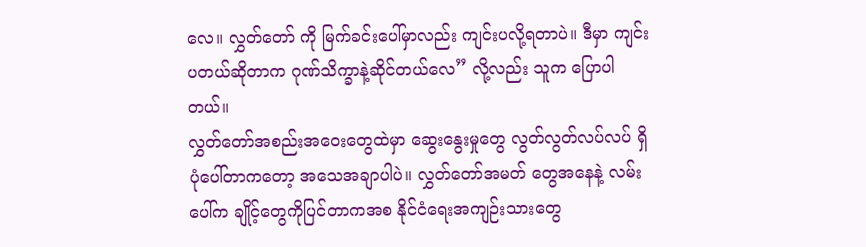လေ။ လွှတ်တော် ကို မြက်ခင်းပေါ်မှာလည်း ကျင်းပလို့ရတာပဲ။ ဒီမှာ ကျင်းပတယ်ဆိုတာက ဂုဏ်သိက္ခာနဲ့ဆိုင်တယ်လေ” လို့လည်း သူက ပြောပါတယ်။
လွှတ်တော်အစည်းအဝေးတွေထဲမှာ ဆွေးနွေးမှုတွေ လွတ်လွတ်လပ်လပ် ရှိပုံပေါ်တာကတော့ အသေအချာပါပဲ။ လွှတ်တော်အမတ် တွေအနေနဲ့ လမ်းပေါ်က ချိုင့်တွေကိုပြင်တာကအစ နိုင်ငံရေးအကျဉ်းသားတွေ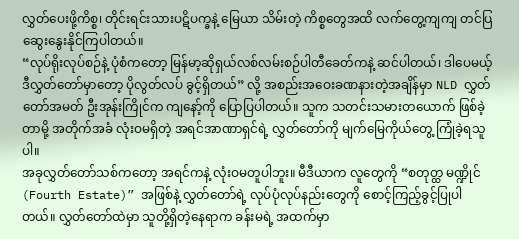လွှတ်ပေးဖို့ကိစ္စ၊ တိုင်းရင်းသားပဋိပက္ခနဲ့ မြေယာ သိမ်းတဲ့ ကိစ္စတွေအထိ လက်တွေ့ကျကျ တင်ပြဆွေးနွေးနိုင်ကြပါတယ်။
“လုပ်ရိုးလုပ်စဉ်နဲ့ ပုံစံကတော့ မြန်မာ့ဆိုရှယ်လစ်လမ်းစဉ်ပါတီခေတ်ကနဲ့ ဆင်ပါတယ်၊ ဒါပေမယ့် ဒီလွှတ်တော်မှာတော့ ပိုလွတ်လပ် ခွင့်ရှိတယ်” လို့ အစည်းအဝေးခဏနားတဲ့အချိန်မှာ NLD လွှတ်တော်အမတ် ဦးအုန်းကြိုင်က ကျနော့်ကို ပြောပြပါတယ်။ သူက သတင်းသမားတယောက် ဖြစ်ခဲ့တာမို့ အတိုက်အခံ လုံးဝမရှိတဲ့ အရင်အာဏာရှင်ရဲ့ လွှတ်တော်ကို မျက်မြေကိုယ်တွေ့ ကြုံခဲ့ရသူပါ။
အခုလွှတ်တော်သစ်ကတော့ အရင်ကနဲ့ လုံးဝမတူပါဘူး။ မီဒီယာက လူတွေကို “စတုတ္ထ မဏ္ဍိုင် (Fourth Estate)” အဖြစ်နဲ့ လွှတ်တော်ရဲ့ လုပ်ပုံလုပ်နည်းတွေကို စောင့်ကြည့်ခွင့်ပြုပါတယ်။ လွှတ်တော်ထဲမှာ သူတို့ရှိတဲ့နေရာက ခန်းမရဲ့ အထက်မှာ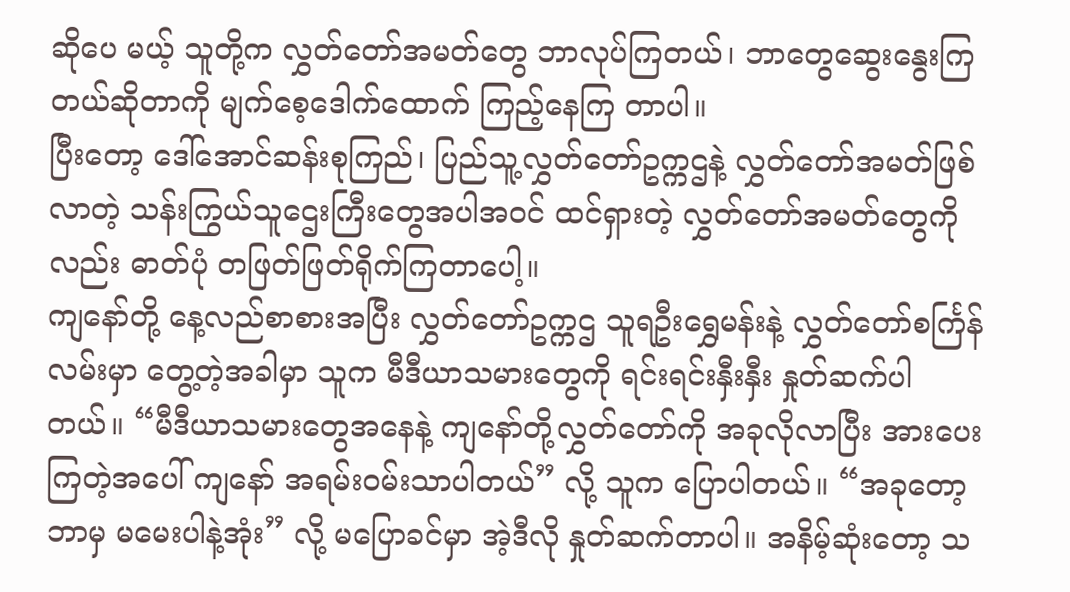ဆိုပေ မယ့် သူတို့က လွှတ်တော်အမတ်တွေ ဘာလုပ်ကြတယ်၊ ဘာတွေဆွေးနွေးကြတယ်ဆိုတာကို မျက်စေ့ဒေါက်ထောက် ကြည့်နေကြ တာပါ။
ပြီးတော့ ဒေါ်အောင်ဆန်းစုကြည်၊ ပြည်သူ့လွှတ်တော်ဥက္ကဌနဲ့ လွှတ်တော်အမတ်ဖြစ်လာတဲ့ သန်းကြွယ်သူဌေးကြီးတွေအပါအဝင် ထင်ရှားတဲ့ လွှတ်တော်အမတ်တွေကိုလည်း ဓာတ်ပုံ တဖြတ်ဖြတ်ရိုက်ကြတာပေါ့။
ကျနော်တို့ နေ့လည်စာစားအပြီး လွှတ်တော်ဥက္ကဌ သူရဦးရွှေမန်းနဲ့ လွှတ်တော်စင်္ကြန်လမ်းမှာ တွေ့တဲ့အခါမှာ သူက မီဒီယာသမားတွေကို ရင်းရင်းနှီးနှီး နှုတ်ဆက်ပါတယ်။ “မီဒီယာသမားတွေအနေနဲ့ ကျနော်တို့လွှတ်တော်ကို အခုလိုလာပြီး အားပေးကြတဲ့အပေါ် ကျနော် အရမ်းဝမ်းသာပါတယ်” လို့ သူက ပြောပါတယ်။ “အခုတော့ ဘာမှ မမေးပါနဲ့အုံး” လို့ မပြောခင်မှာ အဲ့ဒီလို နှုတ်ဆက်တာပါ။ အနိမ့်ဆုံးတော့ သ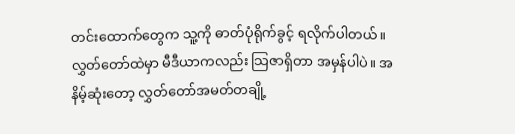တင်းထောက်တွေက သူ့ကို ဓာတ်ပုံရိုက်ခွင့် ရလိုက်ပါတယ်။
လွှတ်တော်ထဲမှာ မီဒီယာကလည်း သြဇာရှိတာ အမှန်ပါပဲ။ အနိမ့်ဆုံးတော့ လွှတ်တော်အမတ်တချို့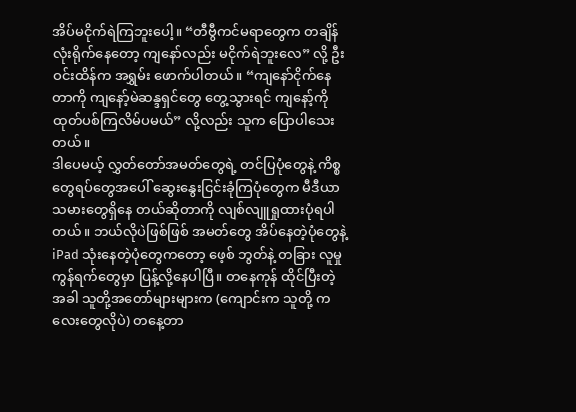အိပ်မငိုက်ရဲကြဘူးပေါ့။ “တီဗွီကင်မရာတွေက တချိန်လုံးရိုက်နေတော့ ကျနော်လည်း မငိုက်ရဲဘူးလေ” လို့ ဦးဝင်းထိန်က အရွှမ်း ဖောက်ပါတယ်။ “ကျနော်ငိုက်နေတာကို ကျနော့်မဲဆန္ဒရှင်တွေ တွေ့သွားရင် ကျနော့်ကို ထုတ်ပစ်ကြလိမ်ပမယ်” လို့လည်း သူက ပြောပါသေး တယ်။
ဒါပေမယ့် လွှတ်တော်အမတ်တွေရဲ့ တင်ပြပုံတွေနဲ့ ကိစ္စတွေရပ်တွေအပေါ် ဆွေးနွေးငြင်းခုံကြပုံတွေက မီဒီယာသမားတွေရှိနေ တယ်ဆိုတာကို လျစ်လျူရှုထားပုံရပါတယ်။ ဘယ်လိုပဲဖြစ်ဖြစ် အမတ်တွေ အိပ်နေတဲ့ပုံတွေနဲ့ iPad သုံးနေတဲ့ပုံတွေကတော့ ဖေ့စ် ဘွတ်နဲ့ တခြား လူမှုကွန်ရက်တွေမှာ ပြန့်လို့နေပါပြီ။ တနေကုန် ထိုင်ပြီးတဲ့အခါ သူတို့အတော်များများက (ကျောင်းက သူတို့ ကလေးတွေလိုပဲ) တနေ့တာ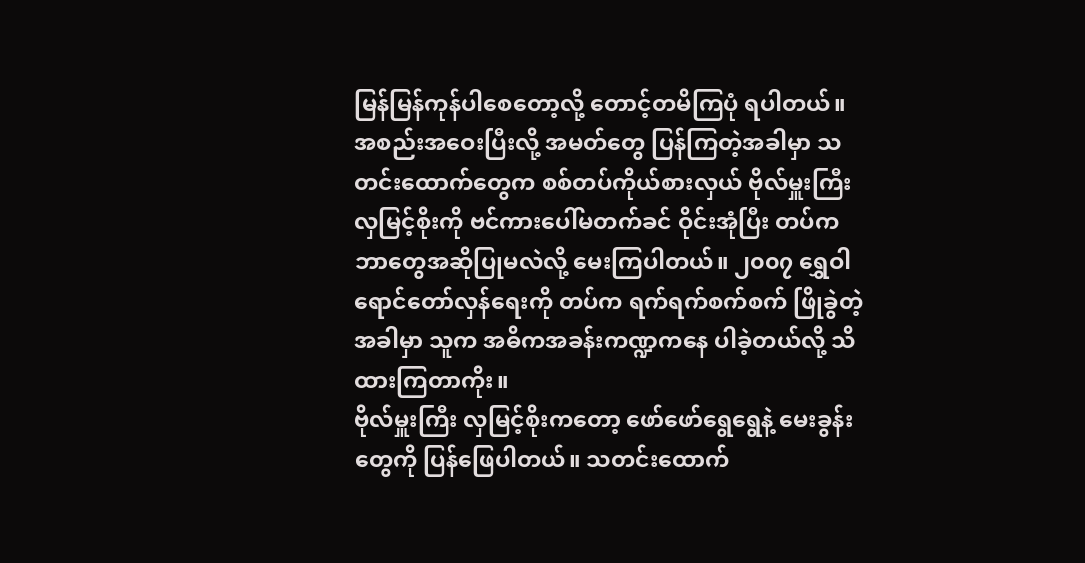မြန်မြန်ကုန်ပါစေတော့လို့ တောင့်တမိကြပုံ ရပါတယ်။
အစည်းအဝေးပြီးလို့ အမတ်တွေ ပြန်ကြတဲ့အခါမှာ သတင်းထောက်တွေက စစ်တပ်ကိုယ်စားလှယ် ဗိုလ်မှူးကြီး လှမြင့်စိုးကို ဗင်ကားပေါ်မတက်ခင် ဝိုင်းအုံပြီး တပ်က ဘာတွေအဆိုပြုမလဲလို့ မေးကြပါတယ်။ ၂၀၀၇ ရွှေဝါရောင်တော်လှန်ရေးကို တပ်က ရက်ရက်စက်စက် ဖြိုခွဲတဲ့အခါမှာ သူက အဓိကအခန်းကဏ္ဍကနေ ပါခဲ့တယ်လို့ သိထားကြတာကိုး။
ဗိုလ်မှူးကြီး လှမြင့်စိုးကတော့ ဖော်ဖော်ရွေရွေနဲ့ မေးခွန်းတွေကို ပြန်ဖြေပါတယ်။ သတင်းထောက်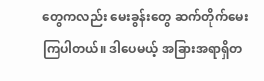တွေကလည်း မေးခွန်းတွေ ဆက်တိုက်မေးကြပါတယ်။ ဒါပေမယ့် အခြားအရာရှိတ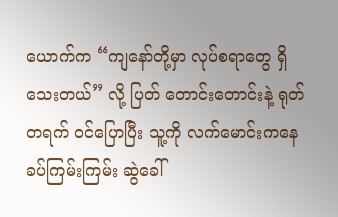ယောက်က “ကျနော်တို့မှာ လုပ်စရာတွေ ရှိသေးတယ်” လို့ ပြတ် တောင်းတောင်းနဲ့ ရုတ်တရက် ဝင်ပြောပြီး သူ့ကို လက်မောင်းကနေ ခပ်ကြမ်းကြမ်း ဆွဲခေါ်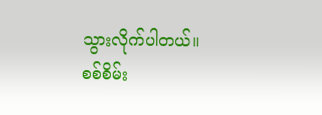သွားလိုက်ပါတယ်။
စစ်စိမ်း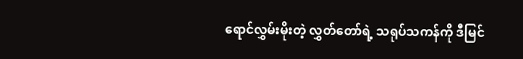ရောင်လွှမ်းမိုးတဲ့ လွှတ်တော်ရဲ့ သရုပ်သကန်ကို ဒီမြင်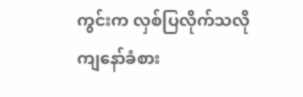ကွင်းက လှစ်ပြလိုက်သလို ကျနော်ခံစား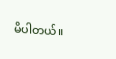မိပါတယ်။